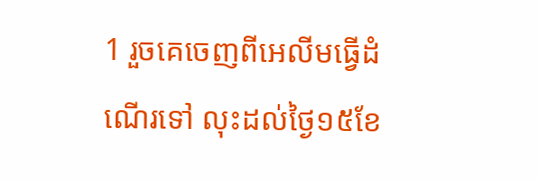1 រួចគេចេញពីអេលីមធ្វើដំណើរទៅ លុះដល់ថ្ងៃ១៥ខែ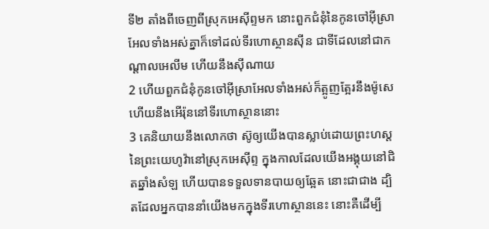ទី២ តាំងពីចេញពីស្រុកអេស៊ីព្ទមក នោះពួកជំនុំនៃកូនចៅអ៊ីស្រាអែលទាំងអស់គ្នាក៏ទៅដល់ទីរហោស្ថានស៊ីន ជាទីដែលនៅជាកណ្តាលអេលីម ហើយនឹងស៊ីណាយ
2 ហើយពួកជំនុំកូនចៅអ៊ីស្រាអែលទាំងអស់ក៏ត្អូញត្អែរនឹងម៉ូសេ ហើយនឹងអើរ៉ុននៅទីរហោស្ថាននោះ
3 គេនិយាយនឹងលោកថា ស៊ូឲ្យយើងបានស្លាប់ដោយព្រះហស្តនៃព្រះយេហូវ៉ានៅស្រុកអេស៊ីព្ទ ក្នុងកាលដែលយើងអង្គុយនៅជិតឆ្នាំងសំឡ ហើយបានទទួលទានបាយឲ្យឆ្អែត នោះជាជាង ដ្បិតដែលអ្នកបាននាំយើងមកក្នុងទីរហោស្ថាននេះ នោះគឺដើម្បី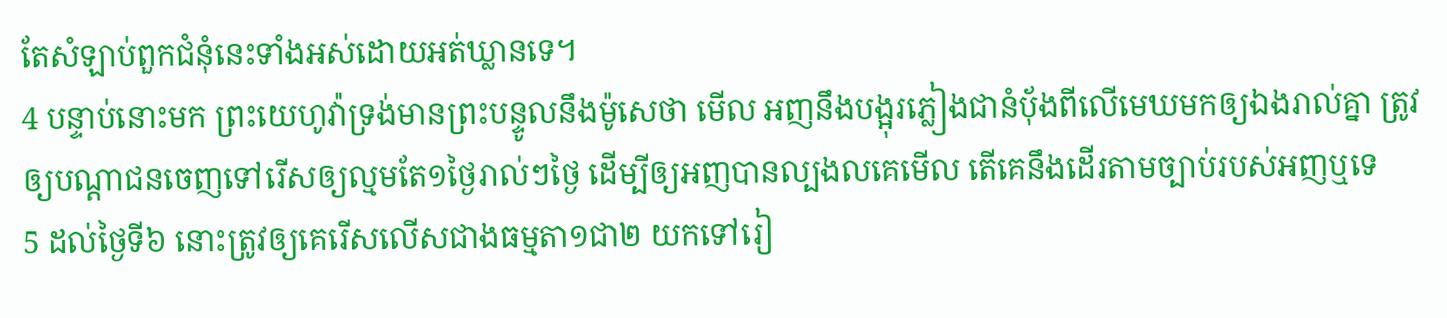តែសំឡាប់ពួកជំនុំនេះទាំងអស់ដោយអត់ឃ្លានទេ។
4 បន្ទាប់នោះមក ព្រះយេហូវ៉ាទ្រង់មានព្រះបន្ទូលនឹងម៉ូសេថា មើល អញនឹងបង្អុរភ្លៀងជានំបុ័ងពីលើមេឃមកឲ្យឯងរាល់គ្នា ត្រូវឲ្យបណ្តាជនចេញទៅរើសឲ្យល្មមតែ១ថ្ងៃរាល់ៗថ្ងៃ ដើម្បីឲ្យអញបានល្បងលគេមើល តើគេនឹងដើរតាមច្បាប់របស់អញឬទេ
5 ដល់ថ្ងៃទី៦ នោះត្រូវឲ្យគេរើសលើសជាងធម្មតា១ជា២ យកទៅរៀ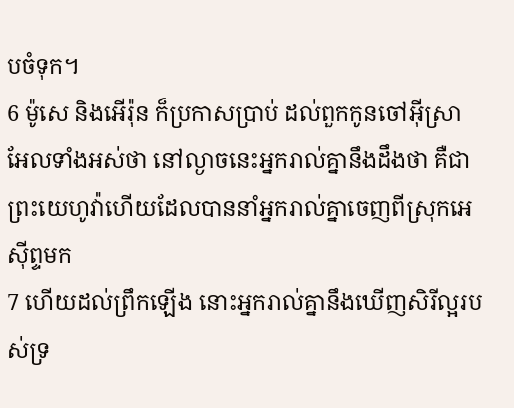បចំទុក។
6 ម៉ូសេ និងអើរ៉ុន ក៏ប្រកាសប្រាប់ ដល់ពួកកូនចៅអ៊ីស្រាអែលទាំងអស់ថា នៅល្ងាចនេះអ្នករាល់គ្នានឹងដឹងថា គឺជាព្រះយេហូវ៉ាហើយដែលបាននាំអ្នករាល់គ្នាចេញពីស្រុកអេស៊ីព្ទមក
7 ហើយដល់ព្រឹកឡើង នោះអ្នករាល់គ្នានឹងឃើញសិរីល្អរបស់ទ្រ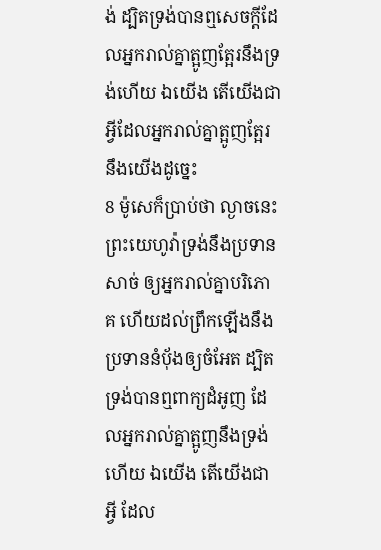ង់ ដ្បិតទ្រង់បានឮសេចក្ដីដែលអ្នករាល់គ្នាត្អូញត្អែរនឹងទ្រង់ហើយ ឯយើង តើយើងជាអ្វីដែលអ្នករាល់គ្នាត្អូញត្អែរនឹងយើងដូច្នេះ
8 ម៉ូសេក៏ប្រាប់ថា ល្ងាចនេះ ព្រះយេហូវ៉ាទ្រង់នឹងប្រទានសាច់ ឲ្យអ្នករាល់គ្នាបរិភោគ ហើយដល់ព្រឹកឡើងនឹងប្រទាននំបុ័ងឲ្យចំអែត ដ្បិតទ្រង់បានឮពាក្យដំអូញ ដែលអ្នករាល់គ្នាត្អូញនឹងទ្រង់ហើយ ឯយើង តើយើងជាអ្វី ដែល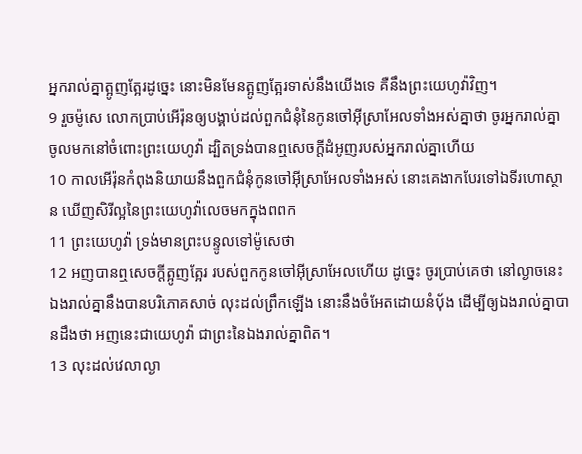អ្នករាល់គ្នាត្អូញត្អែរដូច្នេះ នោះមិនមែនត្អូញត្អែរទាស់នឹងយើងទេ គឺនឹងព្រះយេហូវ៉ាវិញ។
9 រួចម៉ូសេ លោកប្រាប់អើរ៉ុនឲ្យបង្គាប់ដល់ពួកជំនុំនៃកូនចៅអ៊ីស្រាអែលទាំងអស់គ្នាថា ចូរអ្នករាល់គ្នាចូលមកនៅចំពោះព្រះយេហូវ៉ា ដ្បិតទ្រង់បានឮសេចក្ដីដំអូញរបស់អ្នករាល់គ្នាហើយ
10 កាលអើរ៉ុនកំពុងនិយាយនឹងពួកជំនុំកូនចៅអ៊ីស្រាអែលទាំងអស់ នោះគេងាកបែរទៅឯទីរហោស្ថាន ឃើញសិរីល្អនៃព្រះយេហូវ៉ាលេចមកក្នុងពពក
11 ព្រះយេហូវ៉ា ទ្រង់មានព្រះបន្ទូលទៅម៉ូសេថា
12 អញបានឮសេចក្ដីត្អូញត្អែរ របស់ពួកកូនចៅអ៊ីស្រាអែលហើយ ដូច្នេះ ចូរប្រាប់គេថា នៅល្ងាចនេះ ឯងរាល់គ្នានឹងបានបរិភោគសាច់ លុះដល់ព្រឹកឡើង នោះនឹងចំអែតដោយនំបុ័ង ដើម្បីឲ្យឯងរាល់គ្នាបានដឹងថា អញនេះជាយេហូវ៉ា ជាព្រះនៃឯងរាល់គ្នាពិត។
13 លុះដល់វេលាល្ងា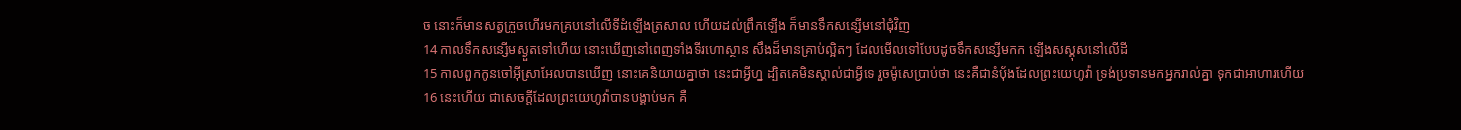ច នោះក៏មានសត្វក្រួចហើរមកគ្របនៅលើទីដំឡើងត្រសាល ហើយដល់ព្រឹកឡើង ក៏មានទឹកសន្សើមនៅជុំវិញ
14 កាលទឹកសន្សើមស្ងួតទៅហើយ នោះឃើញនៅពេញទាំងទីរហោស្ថាន សឹងដ៏មានគ្រាប់ល្អិតៗ ដែលមើលទៅបែបដូចទឹកសន្សើមកក ឡើងសស្គុសនៅលើដី
15 កាលពួកកូនចៅអ៊ីស្រាអែលបានឃើញ នោះគេនិយាយគ្នាថា នេះជាអ្វីហ្ន ដ្បិតគេមិនស្គាល់ជាអ្វីទេ រួចម៉ូសេប្រាប់ថា នេះគឺជានំបុ័ងដែលព្រះយេហូវ៉ា ទ្រង់ប្រទានមកអ្នករាល់គ្នា ទុកជាអាហារហើយ
16 នេះហើយ ជាសេចក្ដីដែលព្រះយេហូវ៉ាបានបង្គាប់មក គឺ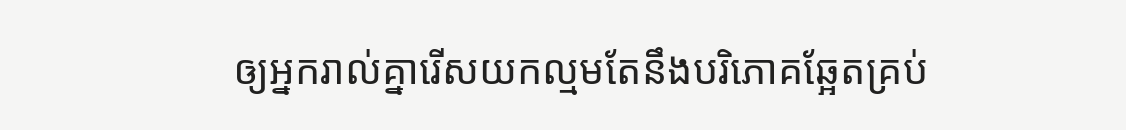ឲ្យអ្នករាល់គ្នារើសយកល្មមតែនឹងបរិភោគឆ្អែតគ្រប់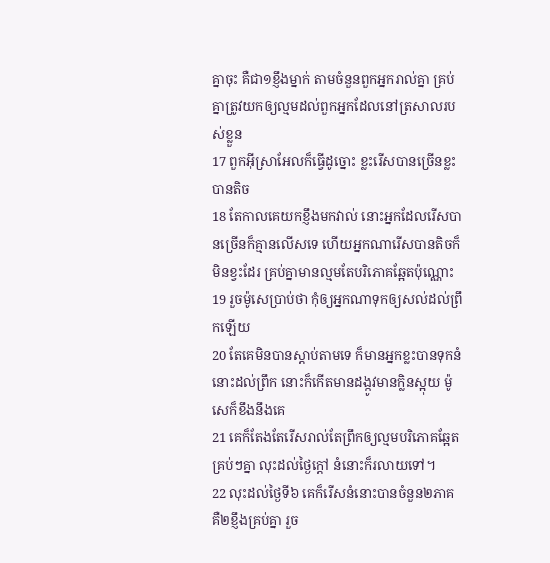គ្នាចុះ គឺជា១ខ្ញឹងម្នាក់ តាមចំនួនពួកអ្នករាល់គ្នា គ្រប់គ្នាត្រូវយកឲ្យល្មមដល់ពួកអ្នកដែលនៅត្រសាលរបស់ខ្លួន
17 ពួកអ៊ីស្រាអែលក៏ធ្វើដូច្នោះ ខ្លះរើសបានច្រើនខ្លះបានតិច
18 តែកាលគេយកខ្ញឹងមកវាល់ នោះអ្នកដែលរើសបានច្រើនក៏គ្មានលើសទេ ហើយអ្នកណារើសបានតិចក៏មិនខ្វះដែរ គ្រប់គ្នាមានល្មមតែបរិភោគឆ្អែតប៉ុណ្ណោះ
19 រួចម៉ូសេប្រាប់ថា កុំឲ្យអ្នកណាទុកឲ្យសល់ដល់ព្រឹកឡើយ
20 តែគេមិនបានស្តាប់តាមទេ ក៏មានអ្នកខ្លះបានទុកនំនោះដល់ព្រឹក នោះក៏កើតមានដង្កូវមានក្លិនស្អុយ ម៉ូសេក៏ខឹងនឹងគេ
21 គេក៏តែងតែរើសរាល់តែព្រឹកឲ្យល្មមបរិភោគឆ្អែតគ្រប់ៗគ្នា លុះដល់ថ្ងៃក្តៅ នំនោះក៏រលាយទៅ។
22 លុះដល់ថ្ងៃទី៦ គេក៏រើសនំនោះបានចំនួន២ភាគ គឺ២ខ្ញឹងគ្រប់គ្នា រួច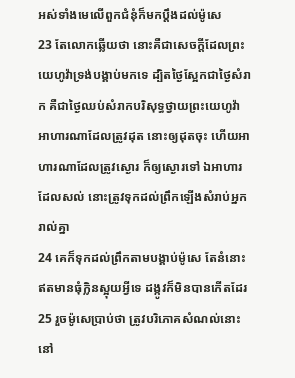អស់ទាំងមេលើពួកជំនុំក៏មកប្តឹងដល់ម៉ូសេ
23 តែលោកឆ្លើយថា នោះគឺជាសេចក្ដីដែលព្រះយេហូវ៉ាទ្រង់បង្គាប់មកទេ ដ្បិតថ្ងៃស្អែកជាថ្ងៃសំរាក គឺជាថ្ងៃឈប់សំរាកបរិសុទ្ធថ្វាយព្រះយេហូវ៉ា អាហារណាដែលត្រូវដុត នោះឲ្យដុតចុះ ហើយអាហារណាដែលត្រូវស្ងោរ ក៏ឲ្យស្ងោរទៅ ឯអាហារដែលសល់ នោះត្រូវទុកដល់ព្រឹកឡើងសំរាប់អ្នករាល់គ្នា
24 គេក៏ទុកដល់ព្រឹកតាមបង្គាប់ម៉ូសេ តែនំនោះឥតមានធុំក្លិនស្អុយអ្វីទេ ដង្កូវក៏មិនបានកើតដែរ
25 រួចម៉ូសេប្រាប់ថា ត្រូវបរិភោគសំណល់នោះនៅ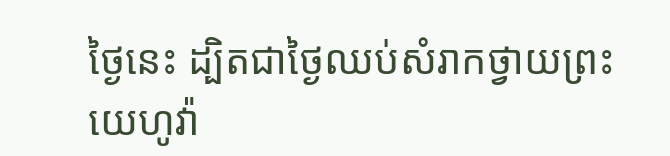ថ្ងៃនេះ ដ្បិតជាថ្ងៃឈប់សំរាកថ្វាយព្រះយេហូវ៉ា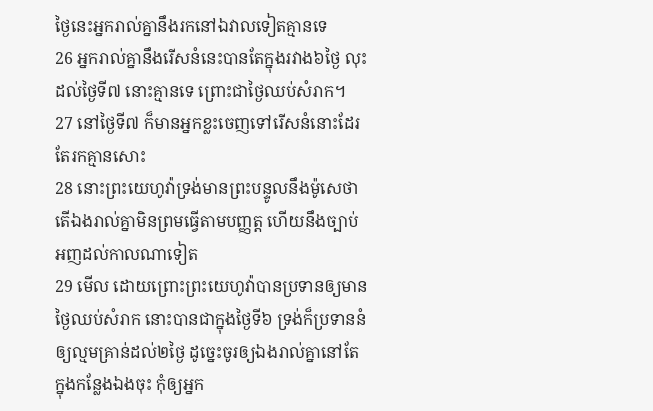ថ្ងៃនេះអ្នករាល់គ្នានឹងរកនៅឯវាលទៀតគ្មានទេ
26 អ្នករាល់គ្នានឹងរើសនំនេះបានតែក្នុងរវាង៦ថ្ងៃ លុះដល់ថ្ងៃទី៧ នោះគ្មានទេ ព្រោះជាថ្ងៃឈប់សំរាក។
27 នៅថ្ងៃទី៧ ក៏មានអ្នកខ្លះចេញទៅរើសនំនោះដែរ តែរកគ្មានសោះ
28 នោះព្រះយេហូវ៉ាទ្រង់មានព្រះបន្ទូលនឹងម៉ូសេថា តើឯងរាល់គ្នាមិនព្រមធ្វើតាមបញ្ញត្ត ហើយនឹងច្បាប់អញដល់កាលណាទៀត
29 មើល ដោយព្រោះព្រះយេហូវ៉ាបានប្រទានឲ្យមានថ្ងៃឈប់សំរាក នោះបានជាក្នុងថ្ងៃទី៦ ទ្រង់ក៏ប្រទាននំឲ្យល្មមគ្រាន់ដល់២ថ្ងៃ ដូច្នេះចូរឲ្យឯងរាល់គ្នានៅតែក្នុងកន្លែងឯងចុះ កុំឲ្យអ្នក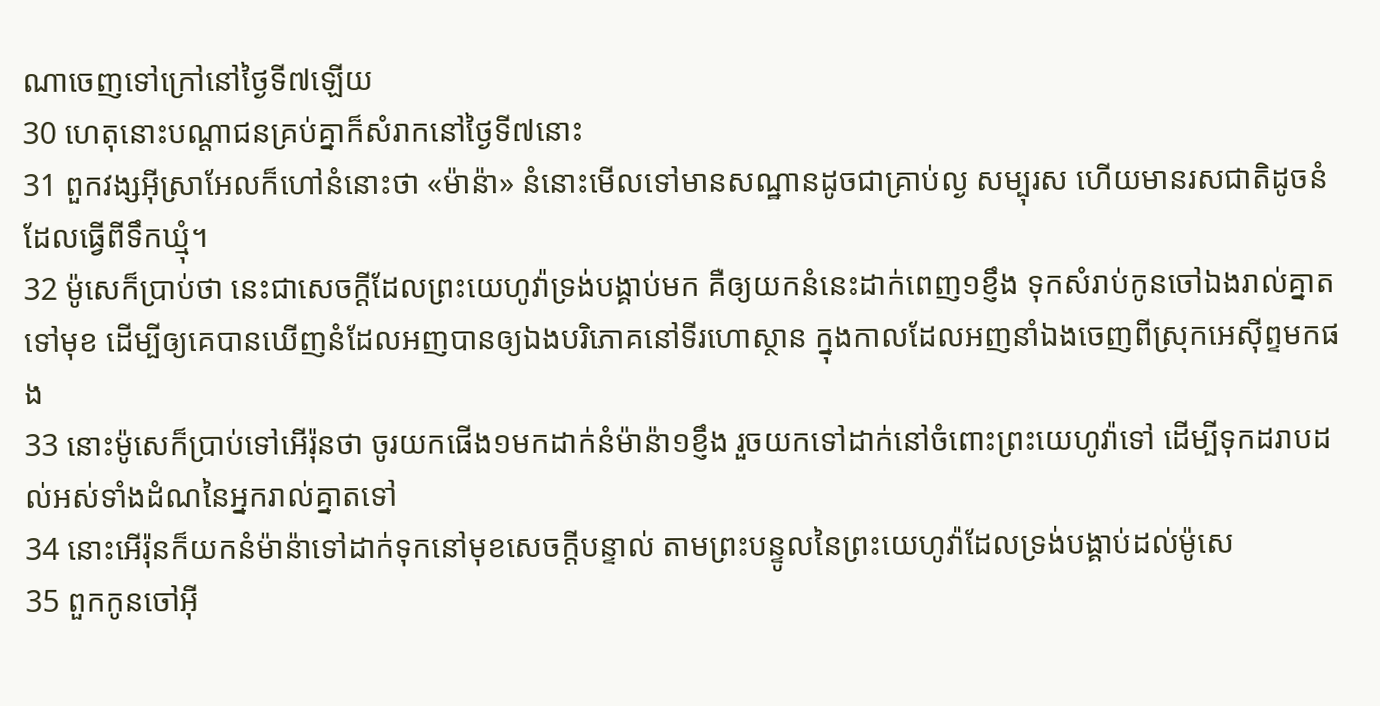ណាចេញទៅក្រៅនៅថ្ងៃទី៧ឡើយ
30 ហេតុនោះបណ្តាជនគ្រប់គ្នាក៏សំរាកនៅថ្ងៃទី៧នោះ
31 ពួកវង្សអ៊ីស្រាអែលក៏ហៅនំនោះថា «ម៉ាន៉ា» នំនោះមើលទៅមានសណ្ឋានដូចជាគ្រាប់ល្ង សម្បុរស ហើយមានរសជាតិដូចនំដែលធ្វើពីទឹកឃ្មុំ។
32 ម៉ូសេក៏ប្រាប់ថា នេះជាសេចក្ដីដែលព្រះយេហូវ៉ាទ្រង់បង្គាប់មក គឺឲ្យយកនំនេះដាក់ពេញ១ខ្ញឹង ទុកសំរាប់កូនចៅឯងរាល់គ្នាតទៅមុខ ដើម្បីឲ្យគេបានឃើញនំដែលអញបានឲ្យឯងបរិភោគនៅទីរហោស្ថាន ក្នុងកាលដែលអញនាំឯងចេញពីស្រុកអេស៊ីព្ទមកផង
33 នោះម៉ូសេក៏ប្រាប់ទៅអើរ៉ុនថា ចូរយកផើង១មកដាក់នំម៉ាន៉ា១ខ្ញឹង រួចយកទៅដាក់នៅចំពោះព្រះយេហូវ៉ាទៅ ដើម្បីទុកដរាបដល់អស់ទាំងដំណនៃអ្នករាល់គ្នាតទៅ
34 នោះអើរ៉ុនក៏យកនំម៉ាន៉ាទៅដាក់ទុកនៅមុខសេចក្ដីបន្ទាល់ តាមព្រះបន្ទូលនៃព្រះយេហូវ៉ាដែលទ្រង់បង្គាប់ដល់ម៉ូសេ
35 ពួកកូនចៅអ៊ី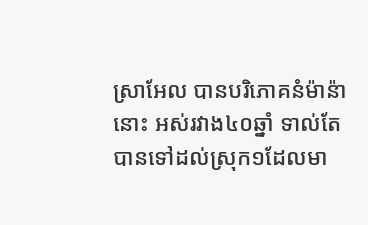ស្រាអែល បានបរិភោគនំម៉ាន៉ានោះ អស់រវាង៤០ឆ្នាំ ទាល់តែបានទៅដល់ស្រុក១ដែលមា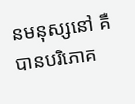នមនុស្សនៅ គឺបានបរិភោគ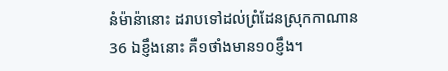នំម៉ាន៉ានោះ ដរាបទៅដល់ព្រំដែនស្រុកកាណាន
36 ឯខ្ញឹងនោះ គឺ១ថាំងមាន១០ខ្ញឹង។